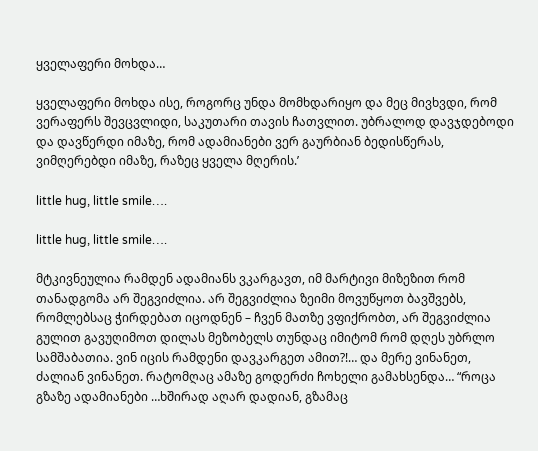ყველაფერი მოხდა…

ყველაფერი მოხდა ისე, როგორც უნდა მომხდარიყო და მეც მივხვდი, რომ ვერაფერს შევცვლიდი, საკუთარი თავის ჩათვლით. უბრალოდ დავჯდებოდი და დავწერდი იმაზე, რომ ადამიანები ვერ გაურბიან ბედისწერას, ვიმღერებდი იმაზე, რაზეც ყველა მღერის.’

little hug, little smile….

little hug, little smile….

მტკივნეულია რამდენ ადამიანს ვკარგავთ, იმ მარტივი მიზეზით რომ თანადგომა არ შეგვიძლია. არ შეგვიძლია ზეიმი მოვუწყოთ ბავშვებს, რომლებსაც ჭირდებათ იცოდნენ – ჩვენ მათზე ვფიქრობთ, არ შეგვიძლია გულით გავუღიმოთ დილას მეზობელს თუნდაც იმიტომ რომ დღეს უბრლო სამშაბათია. ვინ იცის რამდენი დავკარგეთ ამით?!… და მერე ვინანეთ, ძალიან ვინანეთ. რატომღაც ამაზე გოდერძი ჩოხელი გამახსენდა… “როცა გზაზე ადამიანები …ხშირად აღარ დადიან, გზამაც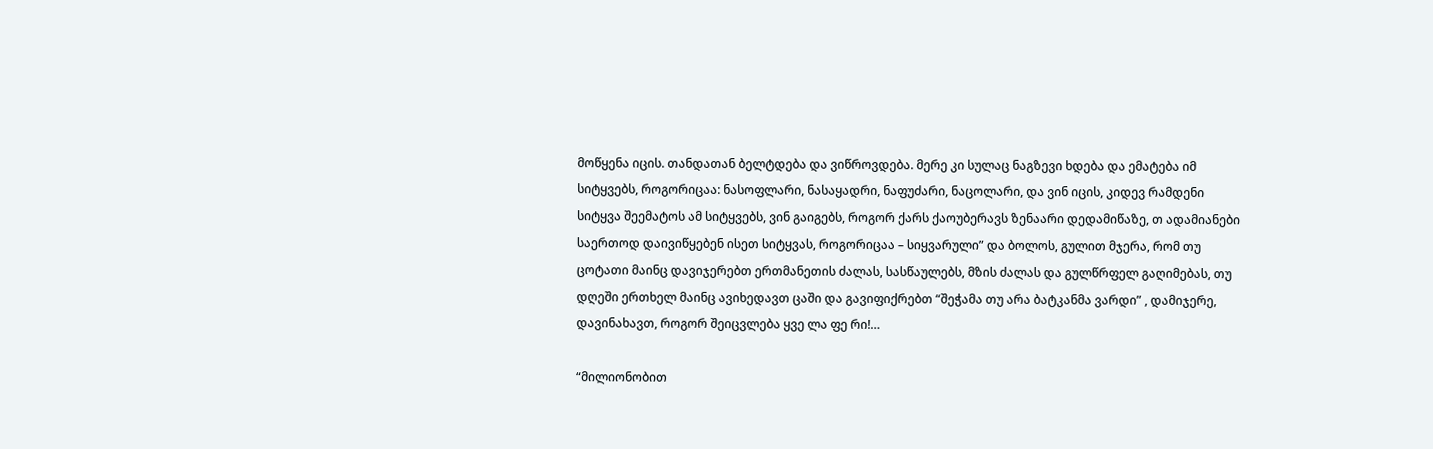მოწყენა იცის. თანდათან ბელტდება და ვიწროვდება. მერე კი სულაც ნაგზევი ხდება და ემატება იმ სიტყვებს, როგორიცაა: ნასოფლარი, ნასაყადრი, ნაფუძარი, ნაცოლარი, და ვინ იცის, კიდევ რამდენი სიტყვა შეემატოს ამ სიტყვებს, ვინ გაიგებს, როგორ ქარს ქაოუბერავს ზენაარი დედამიწაზე, თ ადამიანები საერთოდ დაივიწყებენ ისეთ სიტყვას, როგორიცაა – სიყვარული” და ბოლოს, გულით მჯერა, რომ თუ ცოტათი მაინც დავიჯერებთ ერთმანეთის ძალას, სასწაულებს, მზის ძალას და გულწრფელ გაღიმებას, თუ დღეში ერთხელ მაინც ავიხედავთ ცაში და გავიფიქრებთ “შეჭამა თუ არა ბატკანმა ვარდი” , დამიჯერე, დავინახავთ, როგორ შეიცვლება ყვე ლა ფე რი!…

“მილიონობით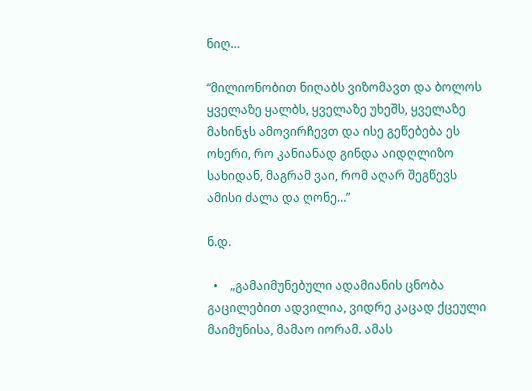ნიღ…

“მილიონობით ნიღაბს ვიზომავთ და ბოლოს ყველაზე ყალბს, ყველაზე უხეშს, ყველაზე მახინჯს ამოვირჩევთ და ისე გეწებება ეს ოხერი, რო კანიანად გინდა აიდღლიზო სახიდან, მაგრამ ვაი, რომ აღარ შეგწევს ამისი ძალა და ღონე…”

ნ.დ.

  •    „გამაიმუნებული ადამიანის ცნობა გაცილებით ადვილია, ვიდრე კაცად ქცეული მაიმუნისა, მამაო იორამ. ამას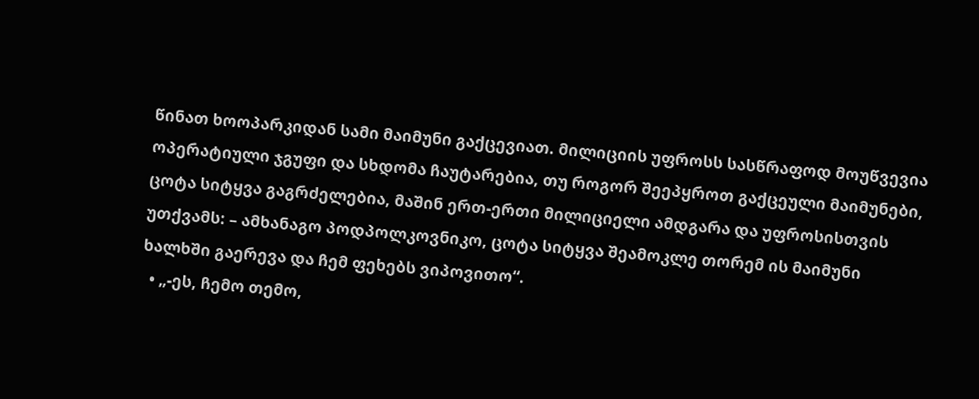წინათ ხოოპარკიდან სამი მაიმუნი გაქცევიათ. მილიციის უფროსს სასწრაფოდ მოუწვევია ოპერატიული ჯგუფი და სხდომა ჩაუტარებია, თუ როგორ შეეპყროთ გაქცეული მაიმუნები, ცოტა სიტყვა გაგრძელებია, მაშინ ერთ-ერთი მილიციელი ამდგარა და უფროსისთვის უთქვამს: – ამხანაგო პოდპოლკოვნიკო, ცოტა სიტყვა შეამოკლე თორემ ის მაიმუნი ხალხში გაერევა და ჩემ ფეხებს ვიპოვითო“.
  • „-ეს, ჩემო თემო,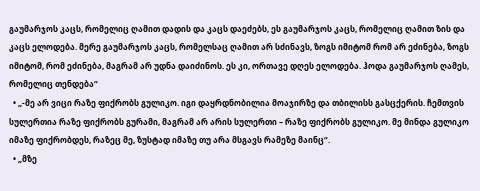გაუმარჯოს კაცს, რომელიც ღამით დადის და კაცს დაეძებს, ეს გაუმარჯოს კაცს, რომელიც ღამით ზის და კაცს ელოდება. მერე გაუმარჯოს კაცს, რომელსაც ღამით არ სძინავს, ზოგს იმიტომ რომ არ ეძინება, ზოგს იმიტომ, რომ ეძინება, მაგრამ არ უდნა დაიძინოს. ეს კი, ორთავე დღეს ელოდება. ჰოდა გაუმარჯოს ღამეს, რომელიც თენდება“
  • „-მე არ ვიცი რაზე ფიქრობს გულიკო. იგი დაყრდნობილია მოაჯირზე და თბილისს გასცქერის. ჩემთვის სულერთია რაზე ფიქრობს გურამი, მაგრამ არ არის სულერთი – რაზე ფიქრობს გულიკო. მე მინდა გულიკო იმაზე ფიქრობდეს, რაზეც მე, ზუსტად იმაზე თუ არა მსგავს რამეზე მაინც“.
  • „მზე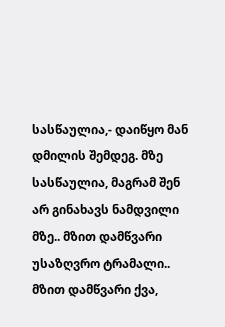სასწაულია,- დაიწყო მან დმილის შემდეგ. მზე სასწაულია, მაგრამ შენ არ გინახავს ნამდვილი მზე.. მზით დამწვარი უსაზღვრო ტრამალი.. მზით დამწვარი ქვა,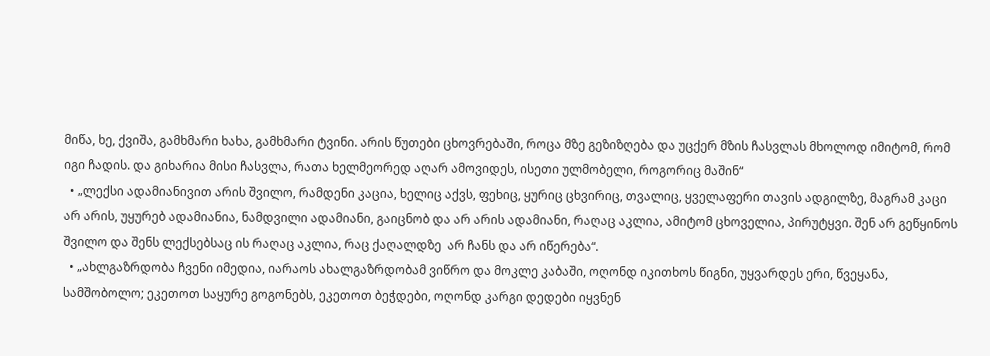მიწა, ხე, ქვიშა, გამხმარი ხახა, გამხმარი ტვინი. არის წუთები ცხოვრებაში, როცა მზე გეზიზღება და უცქერ მზის ჩასვლას მხოლოდ იმიტომ, რომ იგი ჩადის. და გიხარია მისი ჩასვლა, რათა ხელმეორედ აღარ ამოვიდეს, ისეთი ულმობელი, როგორიც მაშინ“
  • „ლექსი ადამიანივით არის შვილო, რამდენი კაცია, ხელიც აქვს, ფეხიც, ყურიც ცხვირიც, თვალიც, ყველაფერი თავის ადგილზე, მაგრამ კაცი არ არის, უყურებ ადამიანია, ნამდვილი ადამიანი, გაიცნობ და არ არის ადამიანი, რაღაც აკლია, ამიტომ ცხოველია, პირუტყვი. შენ არ გეწყინოს შვილო და შენს ლექსებსაც ის რაღაც აკლია, რაც ქაღალდზე  არ ჩანს და არ იწერება“.
  • „ახლგაზრდობა ჩვენი იმედია, იარაოს ახალგაზრდობამ ვიწრო და მოკლე კაბაში, ოღონდ იკითხოს წიგნი, უყვარდეს ერი, წვეყანა, სამშობოლო; ეკეთოთ საყურე გოგონებს, ეკეთოთ ბეჭდები, ოღონდ კარგი დედები იყვნენ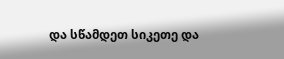და სწამდეთ სიკეთე და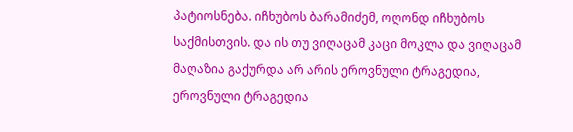პატიოსნება. იჩხუბოს ბარამიძემ, ოღონდ იჩხუბოს საქმისთვის. და ის თუ ვიღაცამ კაცი მოკლა და ვიღაცამ მაღაზია გაქურდა არ არის ეროვნული ტრაგედია, ეროვნული ტრაგედია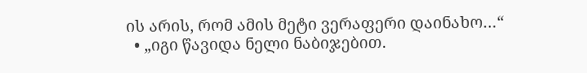ის არის, რომ ამის მეტი ვერაფერი დაინახო…“
  • „იგი წავიდა ნელი ნაბიჯებით.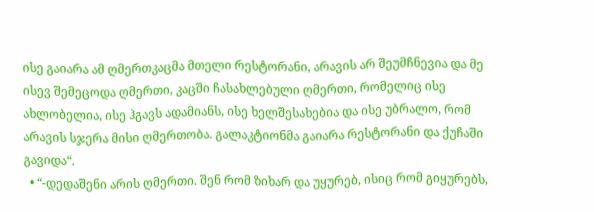ისე გაიარა ამ ღმერთკაცმა მთელი რესტორანი, არავის არ შეუმჩნევია და მე ისევ შემეცოდა ღმერთი, კაცში ჩასახლებული ღმერთი, რომელიც ისე ახლობელია, ისე ჰგავს ადამიანს, ისე ხელშესახებია და ისე უბრალო, რომ არავის სჯერა მისი ღმერთობა. გალაკტიონმა გაიარა რესტორანი და ქუჩაში გავიდა“.
  • “-დედაშენი არის ღმერთი. შენ რომ ზიხარ და უყურებ, ისიც რომ გიყურებს,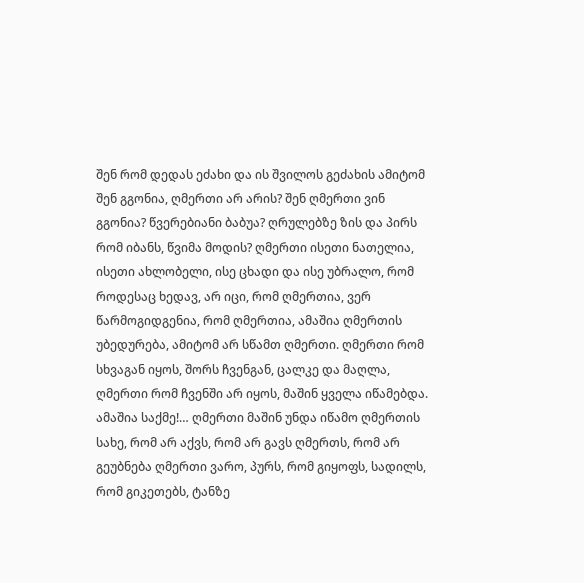შენ რომ დედას ეძახი და ის შვილოს გეძახის ამიტომ შენ გგონია, ღმერთი არ არის? შენ ღმერთი ვინ გგონია? წვერებიანი ბაბუა? ღრულებზე ზის და პირს რომ იბანს, წვიმა მოდის? ღმერთი ისეთი ნათელია, ისეთი ახლობელი, ისე ცხადი და ისე უბრალო, რომ როდესაც ხედავ, არ იცი, რომ ღმერთია, ვერ წარმოგიდგენია, რომ ღმერთია, ამაშია ღმერთის უბედურება, ამიტომ არ სწამთ ღმერთი. ღმერთი რომ სხვაგან იყოს, შორს ჩვენგან, ცალკე და მაღლა, ღმერთი რომ ჩვენში არ იყოს, მაშინ ყველა იწამებდა. ამაშია საქმე!… ღმერთი მაშინ უნდა იწამო ღმერთის სახე, რომ არ აქვს, რომ არ გავს ღმერთს, რომ არ გეუბნება ღმერთი ვარო, პურს, რომ გიყოფს, სადილს, რომ გიკეთებს, ტანზე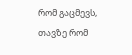რომ გაცმევს, თავზე რომ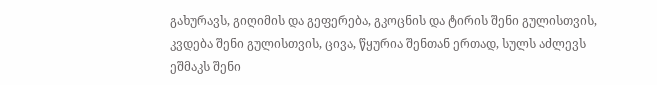გახურავს, გიღიმის და გეფერება, გკოცნის და ტირის შენი გულისთვის, კვდება შენი გულისთვის, ცივა, წყურია შენთან ერთად, სულს აძლევს ეშმაკს შენი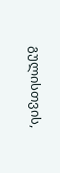გულისთვის,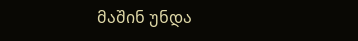მაშინ უნდა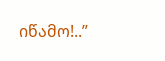იწამო!..”